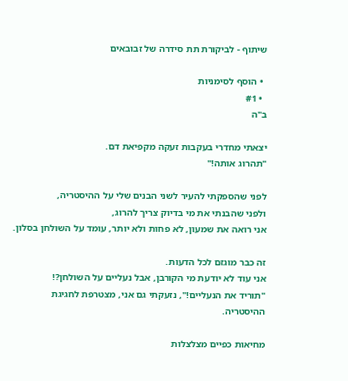שיתוף - לביקורת תת סידרה של זבובאים

  • הוסף לסימניות
  • #1
ב"ה

יצאתי מחדרי בעקבות זעקה מקפיאת דם.
"תהרוג אותה!"

לפני שהספקתי להעיר לשני הבנים שלי על ההיסטריה,
ולפני שהבנתי את מי בדיוק צריך להרוג,
אני רואה את שמעון, לא פחות ולא יותר, עומד על השולחן בסלון.

זה כבר מוגזם לכל הדעות.
אני עוד לא יודעת מי הקורבן, אבל נעליים על השולחן?!
"תוריד את הנעליים!", נזעקתי גם אני, מצטרפת לחגיגת ההיסטריה.

מחיאות כפיים מצלצלות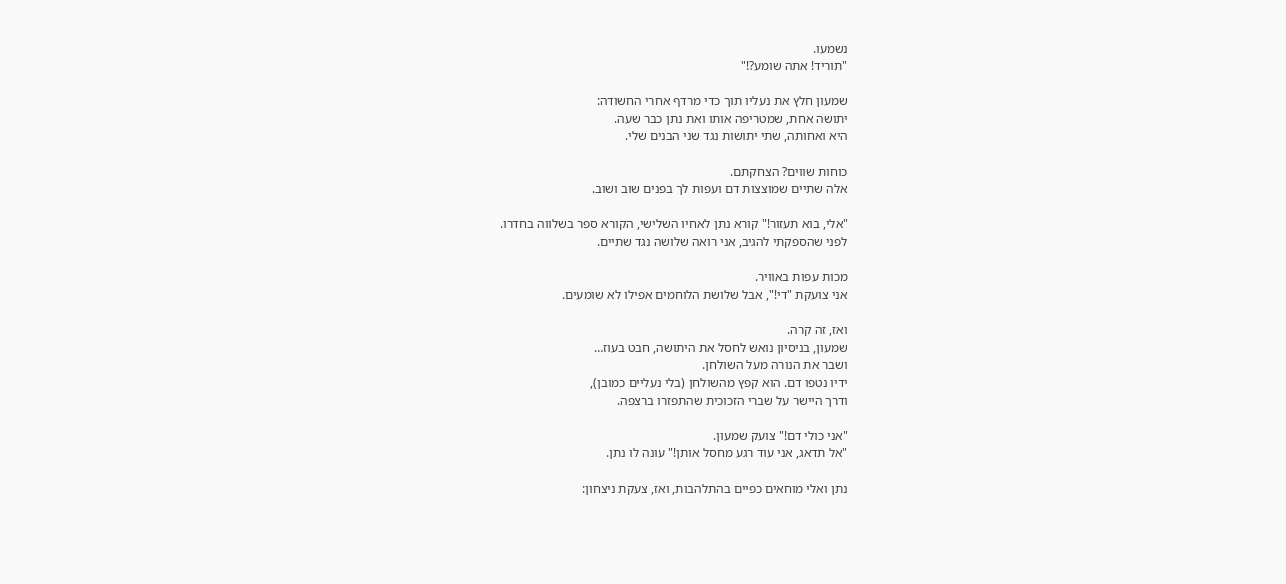נשמעו.
"תוריד! אתה שומע?!"

שמעון חלץ את נעליו תוך כדי מרדף אחרי החשודה:
יתושה אחת, שמטריפה אותו ואת נתן כבר שעה.
היא ואחותה, שתי יתושות נגד שני הבנים שלי.

כוחות שווים? הצחקתם.
אלה שתיים שמוצצות דם ועפות לך בפנים שוב ושוב.

"אלי, בוא תעזור!" קורא נתן לאחיו השלישי, הקורא ספר בשלווה בחדרו.
לפני שהספקתי להגיב, אני רואה שלושה נגד שתיים.

מכות עפות באוויר.
אני צועקת "די!", אבל שלושת הלוחמים אפילו לא שומעים.

ואז, זה קרה.
שמעון, בניסיון נואש לחסל את היתושה, חבט בעוז…
ושבר את הנורה מעל השולחן.
ידיו נטפו דם. הוא קפץ מהשולחן (בלי נעליים כמובן),
ודרך היישר על שברי הזכוכית שהתפזרו ברצפה.

"אני כולי דם!" צועק שמעון.
"אל תדאג, אני עוד רגע מחסל אותן!" עונה לו נתן.

נתן ואלי מוחאים כפיים בהתלהבות, ואז, צעקת ניצחון: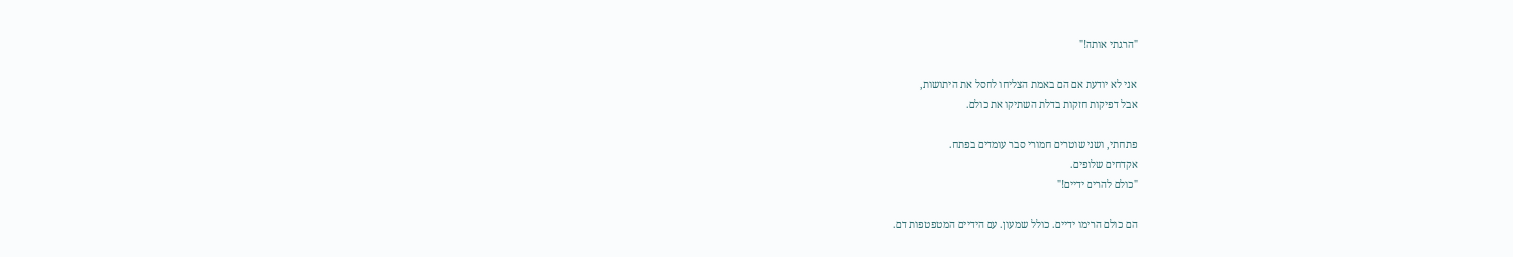"הרגתי אותה!"

אני לא יודעת אם הם באמת הצליחו לחסל את היתושות,
אבל דפיקות חזקות בדלת השתיקו את כולם.

פתחתי, ושני שוטרים חמורי סבר עומדים בפתח.
אקדחים שלופים.
"כולם להרים ידיים!"

הם כולם הרימו ידיים. כולל שמעון. עם הידיים המטפטפות דם.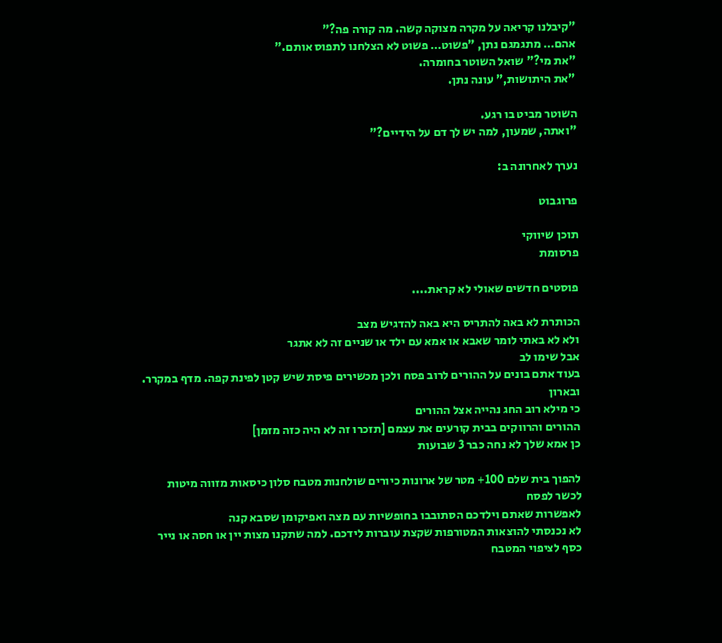"קיבלנו קריאה על מקרה מצוקה קשה. מה קורה פה?"
אהם… מתגמגם נתן, "פשוט… פשוט לא הצלחנו לתפוס אותם."
"את מי?" שואל השוטר בחומרה.
"את היתושות," עונה נתן.

השוטר מביט בו רגע.
"ואתה, שמעון, למה יש לך דם על הידיים?"

נערך לאחרונה ב:

פרוגבוט

תוכן שיווקי
פרסומת

פוסטים חדשים שאולי לא קראת....

הכותרת לא באה להתריס היא באה להדגיש מצב
ולא לא באתי לומר שאבא או אמא עם ילד או שניים זה לא אתגר
אבל שימו לב
בעוד אתם בונים על ההורים לרוב פסח ולכן מכשירים פיסת שיש קטן לפינת קפה. מדף במקרר. ובארון
כי מילא רוב החג נהייה אצל ההורים
ההורים והרווקים בבית קורעים את עצמם [תזכרו זה לא היה כזה מזמן]
כן אמא שלך לא נחה כבר 3 שבועות

להפוך בית שלם 100+ מטר של ארונות כיורים שולחנות מטבח סלון כיסאות מזווה מיטות
לכשר לפסח
לאפשרות שאתם וילדכם הסתובבו בחופשיות עם מצה ואפיקומן שסבא קנה
לא נכנסתי להוצאות המטורפות שקצת עוברות לידכם. למה שתקנו מצות יין או חסה או נייר כסף לציפוי המטבח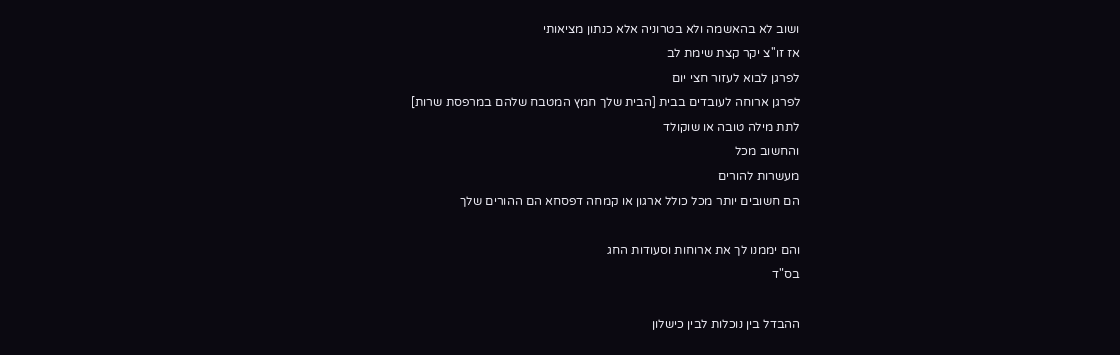ושוב לא בהאשמה ולא בטרוניה אלא כנתון מציאותי
אז זו''צ יקר קצת שימת לב
לפרגן לבוא לעזור חצי יום
לפרגן ארוחה לעובדים בבית [הבית שלך חמץ המטבח שלהם במרפסת שרות]
לתת מילה טובה או שוקולד
והחשוב מכל
מעשרות להורים
הם חשובים יותר מכל כולל ארגון או קמחה דפסחא הם ההורים שלך

והם יממנו לך את ארוחות וסעודות החג
בס"ד

ההבדל בין נוכלות לבין כישלון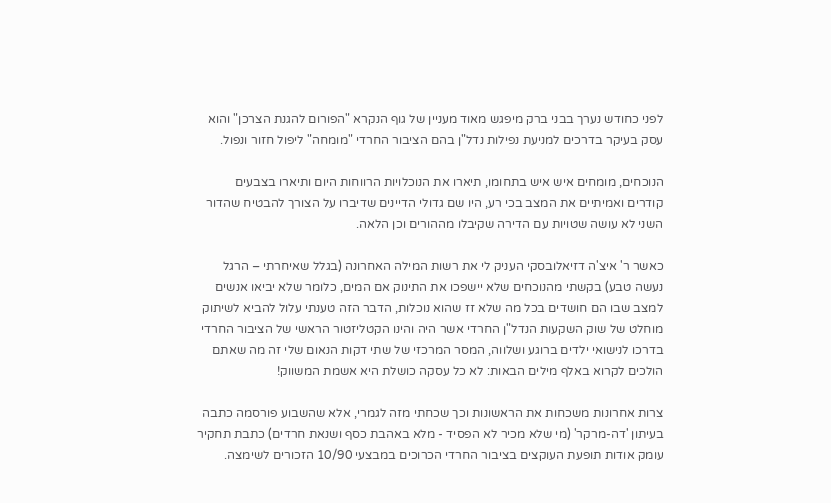לפני כחודש נערך בבני ברק מיפגש מאוד מעניין של גוף הנקרא "הפורום להגנת הצרכן" והוא עסק בעיקר בדרכים למניעת נפילות נדל"ן בהם הציבור החרדי "מומחה" ליפול חזור ונפול.

הנוכחים, מומחים איש איש בתחומו, תיארו את הנוכלויות הרווחות היום ותיארו בצבעים קודרים ואמיתיים את המצב בכי רע, היו שם גדולי הדיינים שדיברו על הצורך להבטיח שהדור השני לא עושה שטויות עם הדירה שקיבלו מההורים וכן הלאה.

כאשר ר' איצ'ה דזיאלובסקי העניק לי את רשות המילה האחרונה (בגלל שאיחרתי – הרגל נעשה טבע) בקשתי מהנוכחים שלא יישפכו את התינוק אם המים, כלומר שלא יביאו אנשים למצב שבו הם חושדים בכל מה שלא זז שהוא נוכלות, הדבר הזה טענתי עלול להביא לשיתוק מוחלט של שוק השקעות הנדל"ן החרדי אשר היה והינו הקטליזטור הראשי של הציבור החרדי בדרכו לנישואי ילדים ברוגע ושלווה, המסר המרכזי של שתי דקות הנאום שלי זה מה שאתם הולכים לקרוא באלף מילים הבאות: לא כל עסקה כושלת היא אשמת המשווק!

צרות אחרונות משכחות את הראשונות וכך שכחתי מזה לגמרי, אלא שהשבוע פורסמה כתבה בעיתון 'דה-מרקר' (מי שלא מכיר לא הפסיד - מלא באהבת כסף ושנאת חרדים) כתבת תחקיר עומק אודות תופעת העוקצים בציבור החרדי הכרוכים במבצעי 10/90 הזכורים לשימצה.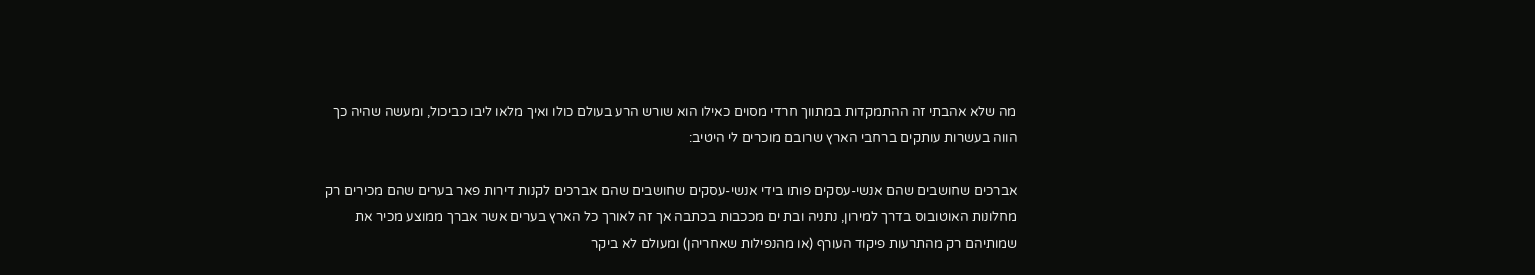מה שלא אהבתי זה ההתמקדות במתווך חרדי מסוים כאילו הוא שורש הרע בעולם כולו ואיך מלאו ליבו כביכול, ומעשה שהיה כך הווה בעשרות עותקים ברחבי הארץ שרובם מוכרים לי היטיב:

אברכים שחושבים שהם אנשי-עסקים פותו בידי אנשי-עסקים שחושבים שהם אברכים לקנות דירות פאר בערים שהם מכירים רק מחלונות האוטובוס בדרך למירון, נתניה ובת ים מככבות בכתבה אך זה לאורך כל הארץ בערים אשר אברך ממוצע מכיר את שמותיהם רק מהתרעות פיקוד העורף (או מהנפילות שאחריהן) ומעולם לא ביקר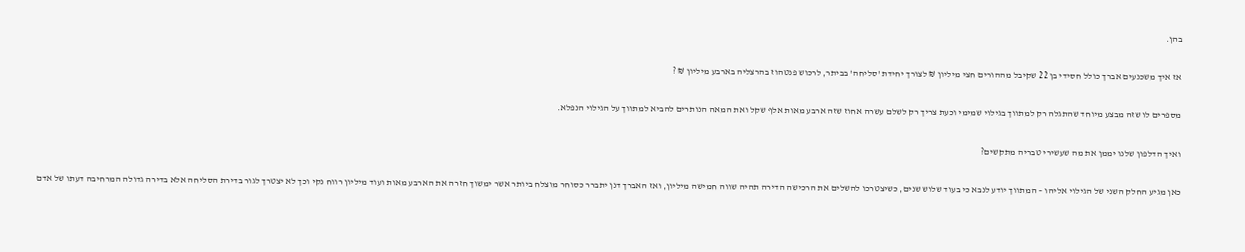בהן.

אז איך משכנעים אברך כולל חסידי בן 22 שקיבל מההורים חצי מיליון ₪ לצורך יחידת 'סליחה' בביתר, לרכוש פנטהוז בהרצליה בארבע מיליון ₪ ?

מספרים לו שזה מבצע מיוחד שהתגלה רק למתווך בגילוי שמימי וכעת צריך רק לשלם עשרה אחוז שזה ארבע מאות אלף שקל ואת המאה הנותרים להביא למתווך על הגילוי הנפלא.

ואיך הדלפון שלנו יממן את מה שעשירי טבריה מתקשים?

כאן מגיע החלק השני של הגילוי אליהו – המתווך יודע לנבא כי בעוד שלוש שנים, כשיצטרכו להשלים את הרכישה הדירה תהיה שווה חמישה מיליון, ואז האברך דנן יתברר כסוחר מוצלח ביותר אשר ימשוך חזרה את הארבע מאות ועוד מיליון רווח נקי וכך לא יצטרך לגור בדירת הסליחה אלא בדירה גדולה המרחיבה דעתו של אדם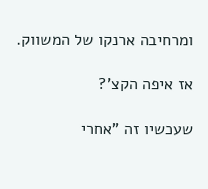ומרחיבה ארנקו של המשווק.

אז איפה הקצ'?

שעכשיו זה "אחרי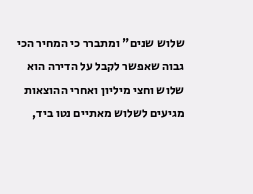שלוש שנים" ומתברר כי המחיר הכי גבוה שאפשר לקבל על הדירה הוא שלוש וחצי מיליון ואחרי ההוצאות מגיעים לשלוש מאתיים נטו ביד,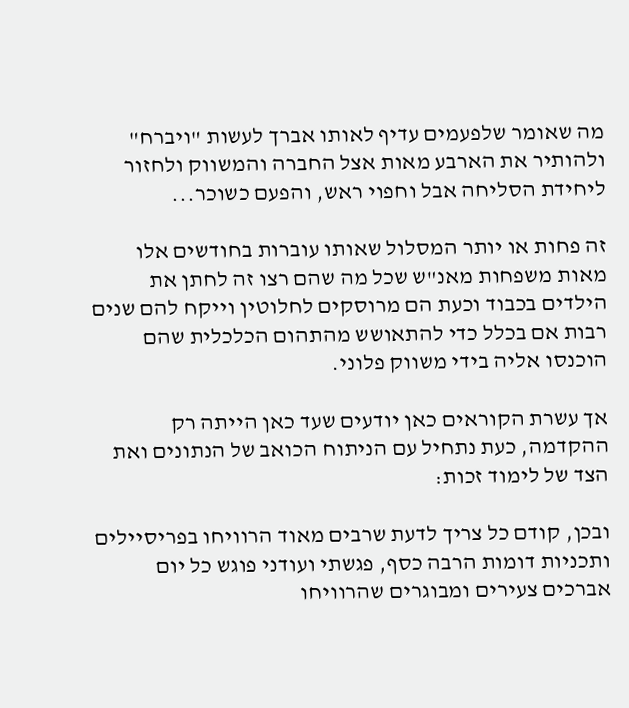מה שאומר שלפעמים עדיף לאותו אברך לעשות "ויברח" ולהותיר את הארבע מאות אצל החברה והמשווק ולחזור ליחידת הסליחה אבל וחפוי ראש, והפעם כשוכר...

זה פחות או יותר המסלול שאותו עוברות בחודשים אלו מאות משפחות מאנ"ש שכל מה שהם רצו זה לחתן את הילדים בכבוד וכעת הם מרוסקים לחלוטין וייקח להם שנים רבות אם בכלל כדי להתאושש מהתהום הכלכלית שהם הוכנסו אליה בידי משווק פלוני.

אך עשרת הקוראים כאן יודעים שעד כאן הייתה רק ההקדמה, כעת נתחיל עם הניתוח הכואב של הנתונים ואת הצד של לימוד זכות:

ובכן, קודם כל צריך לדעת שרבים מאוד הרוויחו בפריסיילים ותכניות דומות הרבה כסף, פגשתי ועודני פוגש כל יום אברכים צעירים ומבוגרים שהרוויחו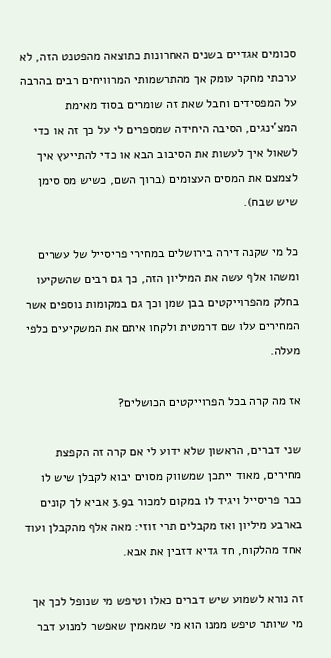סכומים אגדיים בשנים האחרונות כתוצאה מהפטנט הזה, לא ערכתי מחקר עומק אך מהתרשמותי המרוויחים רבים בהרבה על המפסידים וחבל שאת זה שומרים בסוד מאימת המצ'ינגים, הסיבה היחידה שמספרים לי על כך זה או כדי לשאול איך לעשות את הסיבוב הבא או כדי להתייעץ איך לצמצם את המסים העצומים (ברוך השם, כשיש מס סימן שיש שבח).

כל מי שקנה דירה בירושלים במחירי פריסייל של עשרים ומשהו אלף עשה את המיליון הזה, כך גם רבים שהשקיעו בחלק מהפרוייקטים בבן שמן וכך גם במקומות נוספים אשר המחירים עלו שם דרמטית ולקחו איתם את המשקיעים כלפי מעלה.

אז מה קרה בכל הפרוייקטים הכושלים?

שני דברים, הראשון שלא ידוע לי אם קרה זה הקפצת מחירים, מאוד ייתכן שמשווק מסוים יבוא לקבלן שיש לו כבר פריסייל ויגיד לו במקום למכור ב3.9 אביא לך קונים בארבע מיליון ואז מקבלים תרי זוזי: מאה אלף מהקבלן ועוד אחד מהלקוח, חד גדיא דזבין את אבא.

זה נורא לשמוע שיש דברים כאלו וטיפש מי שנופל לכך אך מי שיותר טיפש ממנו הוא מי שמאמין שאפשר למנוע דבר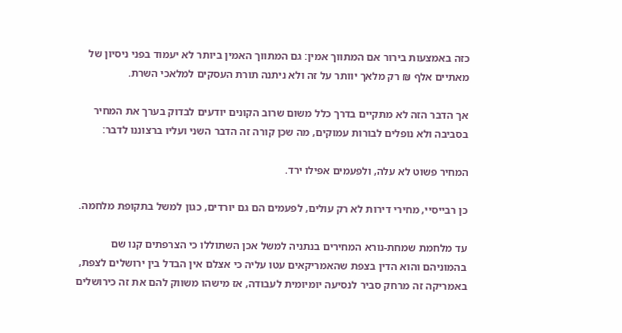כזה באמצעות בירור אם המתווך אמין: גם המתווך האמין ביותר לא יעמוד בפני ניסיון של מאתיים אלף ₪ רק מלאך יוותר על זה ולא ניתנה תורת העסקים למלאכי השרת.

אך הדבר הזה לא מתקיים בדרך כלל משום שרוב הקונים יודעים לבדוק בערך את המחיר בסביבה ולא נופלים לבורות עמוקים, מה שכן קורה זה הדבר השני ועליו ברצוננו לדבר:

המחיר פשוט לא עלה, ולפעמים אפילו ירד.

כן רבייסיי, מחירי דירות לא רק עולים, לפעמים הם גם יורדים, כגון למשל בתקופת מלחמה.

עד מלחמת שמחת-נורא המחירים בנתניה למשל אכן השתוללו כי הצרפתים קנו שם בהמוניהם והוא הדין בצפת שהאמריקאים עטו עליה כי אצלם אין הבדל בין ירושלים לצפת, באמריקה זה מרחק סביר לנסיעה יומיומית לעבודה, אז מישהו משווק להם את זה כירושלים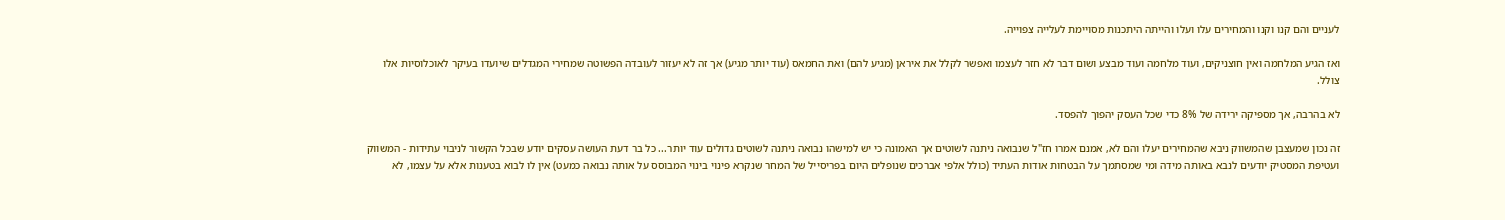לעניים והם קנו וקנו והמחירים עלו ועלו והייתה היתכנות מסויימת לעלייה צפוייה.

ואז הגיע המלחמה ואין חוצניקים, ועוד מלחמה ועוד מבצע ושום דבר לא חזר לעצמו ואפשר לקלל את איראן (מגיע להם) ואת החמאס (עוד יותר מגיע) אך זה לא יעזור לעובדה הפשוטה שמחירי המגדלים שיועדו בעיקר לאוכלוסיות אלו צולל.

לא בהרבה, אך מספיקה ירידה של 8% כדי שכל העסק יהפוך להפסד.

זה נכון שמעצבן שהמשווק ניבא שהמחירים יעלו והם לא, אמנם אמרו חז"ל שנבואה ניתנה לשוטים אך האמונה כי יש למישהו נבואה ניתנה לשוטים גדולים עוד יותר... כל בר דעת העושה עסקים יודע שבכל הקשור לניבוי עתידות - המשווק ועטיפת המסטיק יודעים לנבא באותה מידה ומי שמסתמך על הבטחות אודות העתיד (כולל אלפי אברכים שנופלים היום בפריסייל של המחר שנקרא פינוי בינוי המבוסס על אותה נבואה כמעט) אין לו לבוא בטענות אלא על עצמו, לא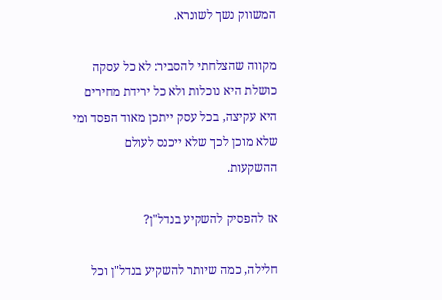המשווק נשך לשונרא.

מקווה שהצלחתי להסביר: לא כל עסקה כושלת היא נוכלות ולא כל ירידת מחירים היא עקיצה, בכל עסק ייתכן מאוד הפסד ומי שלא מוכן לכך שלא ייכנס לעולם ההשקעות.

אז להפסיק להשקיע בנדל"ן?

חלילה, כמה שיותר להשקיע בנדל"ן וכל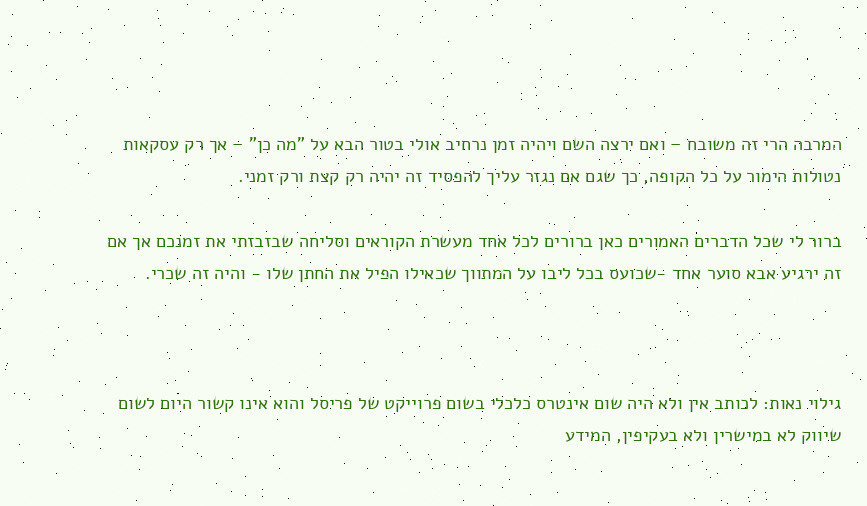המרבה הרי זה משובח – ואם ירצה השם ויהיה זמן נרחיב אולי בטור הבא על "מה כן" – אך רק עסקאות נטולות הימור על כל הקופה, כך שגם אם נגזר עליך להפסיד זה יהיה רק קצת ורק זמני.

ברור לי שכל הדברים האמורים כאן ברורים לכל אחד מעשרת הקוראים וסליחה שבזבזתי את זמנכם אך אם זה ירגיע אבא סוער אחד -שכועס בכל ליבו על המתווך שכאילו הפיל את החתן שלו - והיה זה שכרי.



גילוי נאות: לכותב אין ולא היה שום אינטרס כלכלי בשום פרוייקט של פריסל והוא אינו קשור היום לשום שיווק לא במישרין ולא בעקיפין, המידע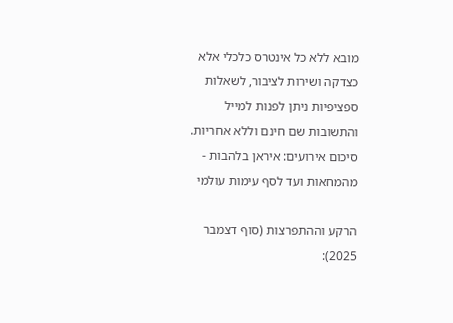מובא ללא כל אינטרס כלכלי אלא כצדקה ושירות לציבור, לשאלות ספציפיות ניתן לפנות למייל והתשובות שם חינם וללא אחריות.
סיכום אירועים: איראן בלהבות - מהמחאות ועד לסף עימות עולמי

הרקע וההתפרצות (סוף דצמבר 2025):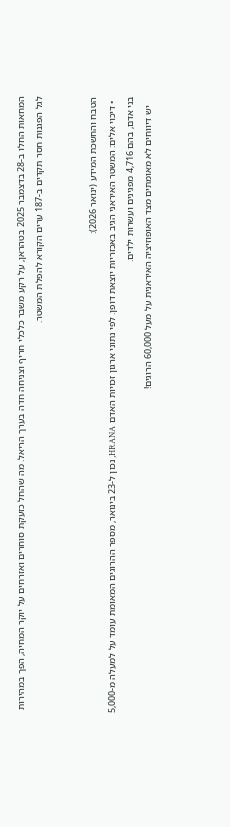המחאות החלו ב-28 בדצמבר 2025 בטהראן, על רקע משבר כלכלי חריף וצניחה חדה בערך הריאל. מה שהחל כזעקת סוחרים ואזרחים על יוקר המחיה, הפך במהירות לגל הפגנות חסר תקדים ב-187 ערים הקורא להפלת המשטר.


הטבח והחשכת המידע (ינואר 2026):
  • דיכוי אלים: המשטר האיראני הגיב באכזריות יוצאת דופן. לפי נתוני ארגון זכויות האדם HRANA, נכון ל-23 בינואר, מספר ההרוגים המאומת עומד על למעלה מ-5,000 בני אדם, בהם 4,716 מפגינים ועשרות ילדים.
    יש דיווחים לא מאומתים מצד האופוזיציה האיראנית על מעל 60,000 הרוגים!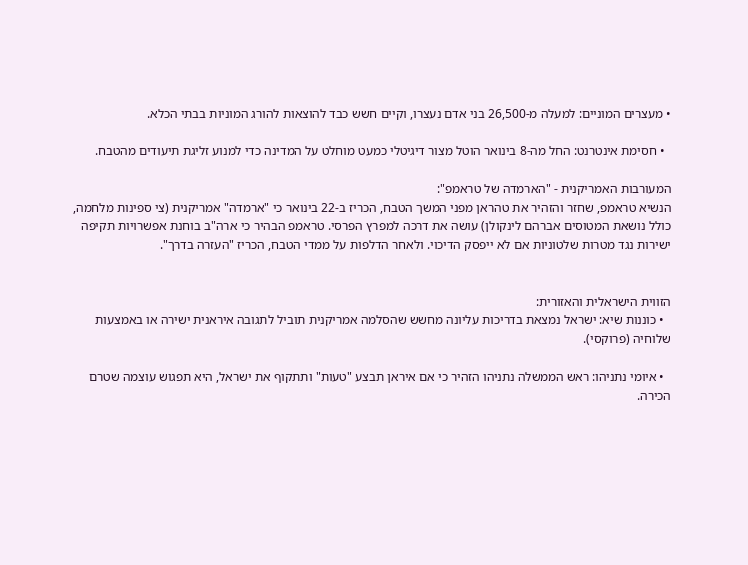• מעצרים המוניים: למעלה מ-26,500 בני אדם נעצרו, וקיים חשש כבד להוצאות להורג המוניות בבתי הכלא.

  • חסימת אינטרנט: החל מה-8 בינואר הוטל מצור דיגיטלי כמעט מוחלט על המדינה כדי למנוע זליגת תיעודים מהטבח.

המעורבות האמריקנית - "הארמדה של טראמפ":
הנשיא טראמפ, שחזר והזהיר את טהראן מפני המשך הטבח, הכריז ב-22 בינואר כי "ארמדה" אמריקנית (צי ספינות מלחמה, כולל נושאת המטוסים אברהם לינקולן) עושה את דרכה למפרץ הפרסי. טראמפ הבהיר כי ארה"ב בוחנת אפשרויות תקיפה ישירות נגד מטרות שלטוניות אם לא ייפסק הדיכוי. ולאחר הדלפות על ממדי הטבח, הכריז "העזרה בדרך".


הזווית הישראלית והאזורית:
  • כוננות שיא: ישראל נמצאת בדריכות עליונה מחשש שהסלמה אמריקנית תוביל לתגובה איראנית ישירה או באמצעות שלוחיה (פרוקסי).

  • איומי נתניהו: ראש הממשלה נתניהו הזהיר כי אם איראן תבצע "טעות" ותתקוף את ישראל, היא תפגוש עוצמה שטרם הכירה.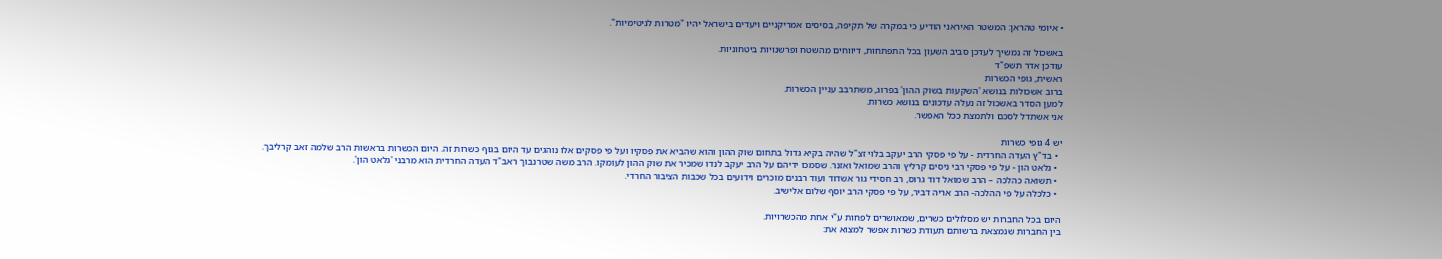• איומי טהראן: המשטר האיראני הודיע כי במקרה של תקיפה, בסיסים אמריקניים ויעדים בישראל יהיו "מטרות לגיטימיות".

באשכול זה נמשיך לעדכן סביב השעון בכל התפתחות, דיווחים מהשטח ופרשנויות ביטחוניות.
עודכן אדר תשפ"ד
ראשית, גופי הכשרות
ברוב אשכולות בנושא 'השקעות בשוק ההון' בפרוג, משתרבב עניין הכשרות.
למען הסדר באשכול זה נעלה עדכונים בנושא כשרות.
אני אשתדל לסכם ולתמצת ככל האפשר.

יש 4 גופי כשרות
  • בד"ץ העדה החרדית - על פי פסקי הרב יעקב בלוי זצ"ל שהיה בקיא גדול בתחום שוק ההון והוא שהביא את פסקיו ועל פי פסקים אלו נוהגים עד היום בגוף כשרות זה. היום הכשרות בראשות הרב שלמה זאב קרליבך.
  • גלאט הון - על פי פסקי רבי ניסים קרליץ והרב שמואל ואזנר. שסמכו ידיהם על הרב יעקב לנדו שמכיר את שוק ההון לעומקו. הרב משה שטרנבוך ראב"ד העדה החרדית הוא מרבני 'גלאט הון'.
  • תשואה כהלכה – הרב שמואל דוד גרוס, רב חסידי גור אשדוד ועוד רבנים מוכרים וידועים בכל שכבות הציבור החרדי.
  • כלכלה על פי ההלכה- הרב אריה דביר, על פי פסקי הרב יוסף שלום אלישיב.

היום בכל החברות יש מסלולים כשרים, שמאושרים לפחות ע"י אחת מהכשרויות.
בין החברות שנמצאת ברשותם תעודת כשרות אפשר למצוא את: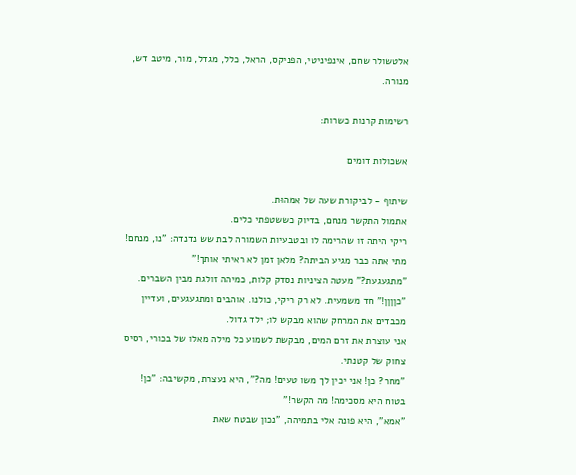אלטשולר שחם, אינפיניטי, הפניקס, הראל, כלל, מגדל, מור, מיטב דש, מנורה.

רשימות קרנות כשרות:

אשכולות דומים

שיתוף - לביקורת שעה של אמהוּת.
אתמול התקשר מנחם, בדיוק כששטפתי כלים.
ריקי היתה זו שהרימה לו ובטבעיות השמורה לבת שש נדנדה: "נו, מנחם! מתי אתה כבר מגיע הביתה? מלאן זמן לא ראיתי אותך!"
"מתגעגעת?" מעטה הציניות נסדק קלות, כמיהה זולגת מבין השברים.
"כןןןן!" חד משמעית. לא רק ריקי, כולנו. אוהבים ומתגעגעים, ועדיין מכבדים את המרחק שהוא מבקש לו; ילד גדול.
אני עוצרת את זרם המים, מבקשת לשמוע כל מילה מאלו של בכורי, רסיס צחוק של קטנתי.
"מחר? כן! אני יכין לך משו טעים! מה?", היא נעצרת, מקשיבה: "כן! בטוח היא מסכימה! מה הקשר!"
"אמא", היא פונה אלי בתמיהה, "נכון שבטח שאת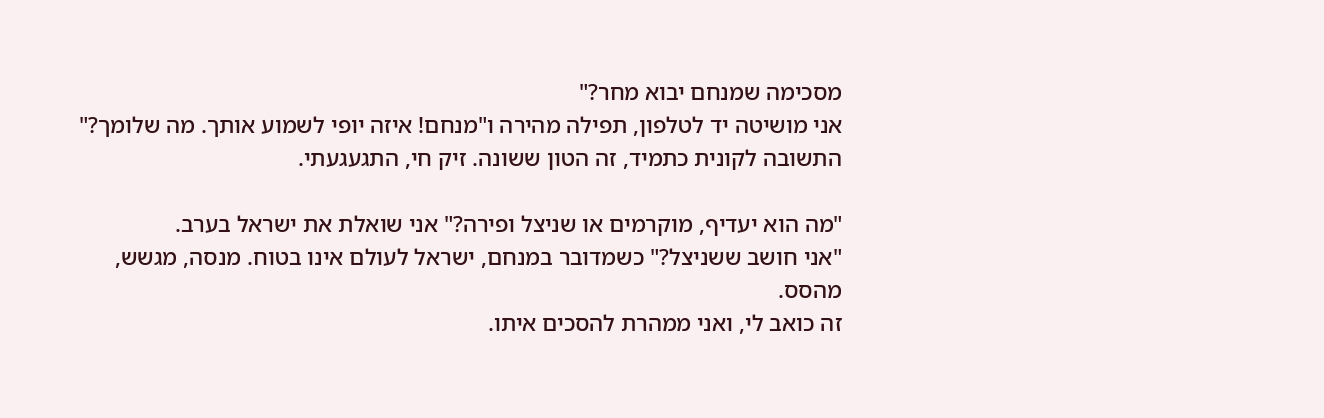מסכימה שמנחם יבוא מחר?"
אני מושיטה יד לטלפון, תפילה מהירה ו"מנחם! איזה יופי לשמוע אותך. מה שלומך?"
התשובה לקונית כתמיד, זה הטון ששונה. זיק חי, התגעגעתי.

"מה הוא יעדיף, מוקרמים או שניצל ופירה?" אני שואלת את ישראל בערב.
"אני חושב ששניצל?" כשמדובר במנחם, ישראל לעולם אינו בטוח. מנסה, מגשש, מהסס.
זה כואב לי, ואני ממהרת להסכים איתו.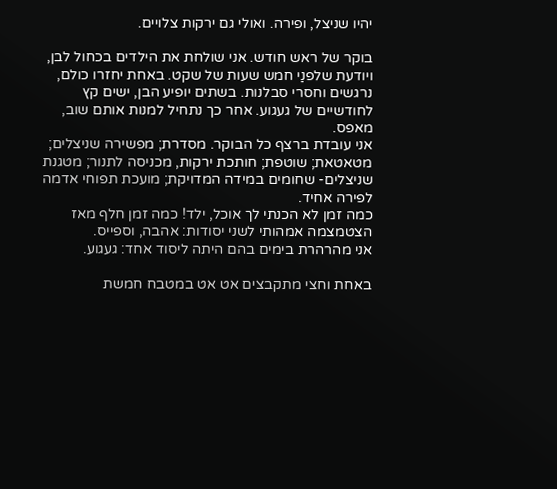יהיו שניצל, ופירה. ואולי גם ירקות צלויים.

בוקר של ראש חודש. אני שולחת את הילדים בכחול לבן, ויודעת שלפנַי חמש שעות של שקט. באחת יחזרו כולם, נרגשים וחסרי סבלנות. בשתים יופיע הבן, ישים קץ לחודשיים של געגוע. אחר כך נתחיל למנות אותם שוב, מאפס.
אני עובדת ברצף כל הבוקר. מסדרת; מפשירה שניצלים; מטאטאת; שוטפת; חותכת ירקות, מכניסה לתנור; מטגנת שניצלים- שחומים במידה המדויקת; מועכת תפוחי אדמה לפירה אחיד.
כמה זמן לא הכנתי לך אוכל, ילד! כמה זמן חלף מאז הצטמצמה אמהותי לשני יסודות: אהבה, וספייס.
אני מהרהרת בימים בהם היתה ליסוד אחד: געגוע.

באחת וחצי מתקבצים אט אט במטבח חמשת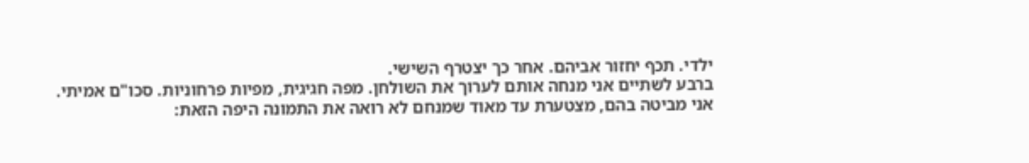ילדי. תכף יחזור אביהם. אחר כך יצטרף השישי.
ברבע לשתיים אני מנחה אותם לערוך את השולחן. מפה חגיגית, מפיות פרחוניות. סכו"ם אמיתי.
אני מביטה בהם, מצטערת עד מאוד שמנחם לא רואה את התמונה היפה הזאת: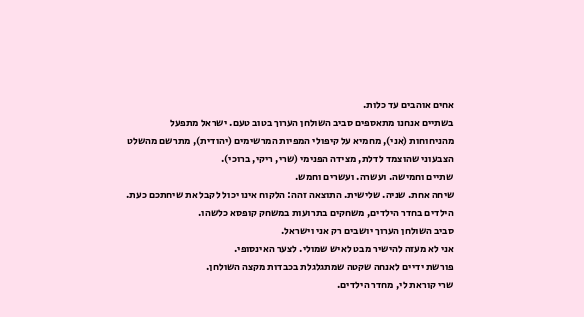אחים אוהבים עד כלות.
בשתיים אנחנו מתאספים סביב השולחן הערוך בטוב טעם. ישראל מתפעל מהניחוחות (אני), מחמיא על קיפולי המפיות המרשימים (יהודית), מתרשם מהשלט הצבעוני שהוצמד לדלת, מצידה הפנימי (שרי, ריקי, ברוכי).
שתיים וחמישה. ועשרה. ועשרים וחמש.
שיחה אחת. שניה. שלישית. התוצאה זהה: הלקוח אינו יכול לקבל את שיחתכם כעת.
הילדים בחדר הילדים, משחקים בתרועות במשחק קופסא כלשהו.
סביב השולחן הערוך יושבים רק אני וישראל.
אני לא מעזה להישיר מבט לאיש שמולי. לצער האינסופי.
פורשת ידיים לאנחה שקטה שמתגלגלת בכבדות מקצה השולחן.
שרי קוראת לי, מחדר הילדים.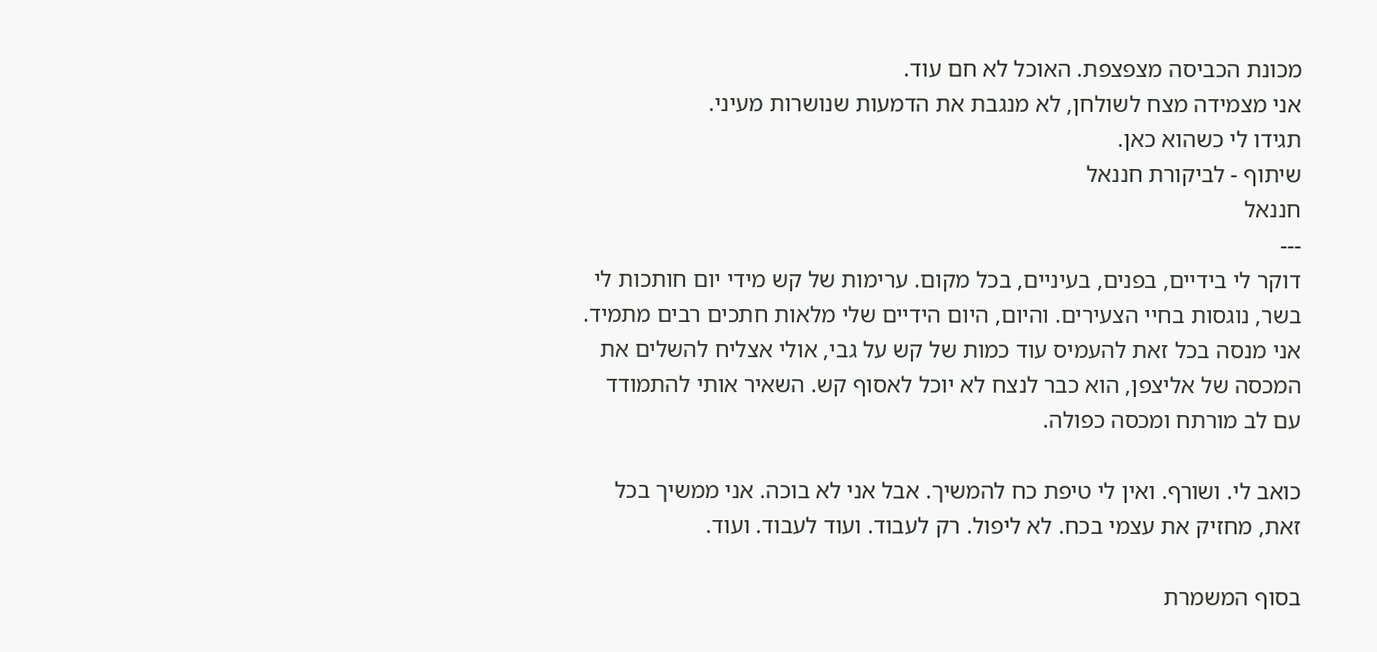מכונת הכביסה מצפצפת. האוכל לא חם עוד.
אני מצמידה מצח לשולחן, לא מנגבת את הדמעות שנושרות מעיני.
תגידו לי כשהוא כאן.
שיתוף - לביקורת חננאל
חננאל
---
דוקר לי בידיים, בפנים, בעיניים, בכל מקום. ערימות של קש מידי יום חותכות לי בשר, נוגסות בחיי הצעירים. והיום, היום הידיים שלי מלאות חתכים רבים מתמיד. אני מנסה בכל זאת להעמיס עוד כמות של קש על גבי, אולי אצליח להשלים את המכסה של אליצפן, הוא כבר לנצח לא יוכל לאסוף קש. השאיר אותי להתמודד עם לב מורתח ומכסה כפולה.

כואב לי. ושורף. ואין לי טיפת כח להמשיך. אבל אני לא בוכה. אני ממשיך בכל זאת, מחזיק את עצמי בכח. לא ליפול. רק לעבוד. ועוד לעבוד. ועוד.

בסוף המשמרת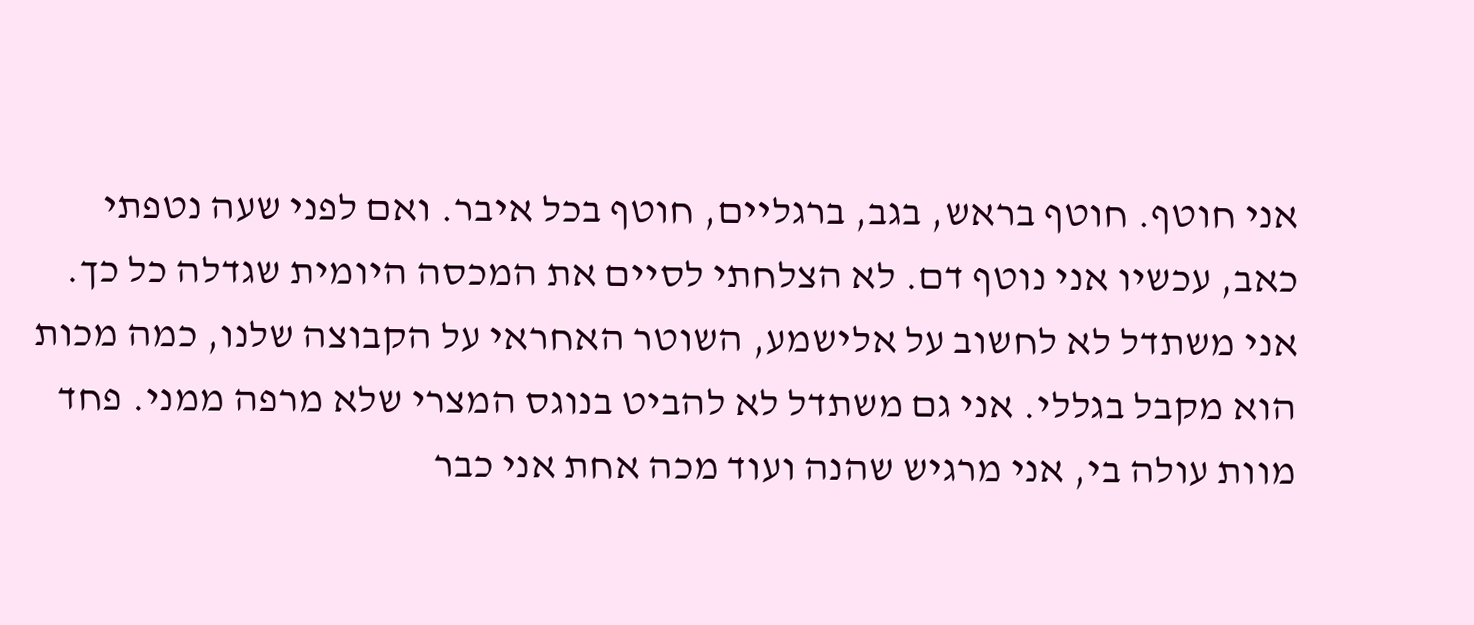אני חוטף. חוטף בראש, בגב, ברגליים, חוטף בכל איבר. ואם לפני שעה נטפתי כאב, עכשיו אני נוטף דם. לא הצלחתי לסיים את המכסה היומית שגדלה כל כך. אני משתדל לא לחשוב על אלישמע, השוטר האחראי על הקבוצה שלנו, כמה מכות הוא מקבל בגללי. אני גם משתדל לא להביט בנוגס המצרי שלא מרפה ממני. פחד מוות עולה בי, אני מרגיש שהנה ועוד מכה אחת אני כבר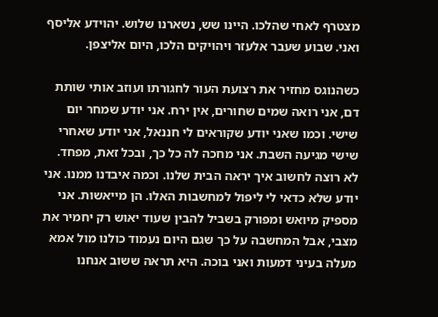מצטרף לאחי שהלכו. היינו שש, נשארנו שלוש. יהוידע אליסף ואני. שבוע שעבר אלעזר ויהויקים הלכו, היום אליצפן.

כשהנוגס מחזיר את רצועת העור לחגורתו ועוזב אותי שותת דם, אני רואה שמים שחורים, אין ירח. אני יודע שמחר יום שישי. וכמו שאני יודע שקוראים לי חננאל, אני יודע שאחרי שישי מגיעה השבת. אני מחכה לה כל כך, ובכל זאת, מפחד. לא רוצה לחשוב איך יראה הבית שלנו. וכמה איבדנו ממנו. אני יודע שלא כדאי לי ליפול למחשבות האלו. הן מייאשות. אני מספיק מיואש ומפורק בשביל להבין שעוד יאוש רק יחמיר את מצבי, אבל המחשבה על כך שגם היום נעמוד כולנו מול אמא מעלה בעיני דמעות ואני בוכה. היא תראה ששוב אנחנו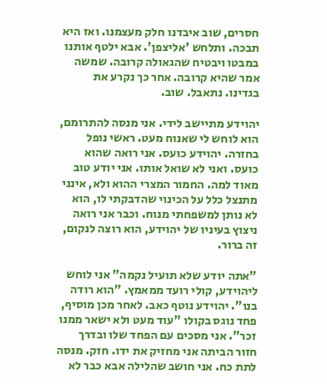חסרים, שוב איבדנו חלק מעצמנו. ואז היא תבכה. ותלחש 'אליצפן'. אבא ילטף אותנו במבטו ויבטיח שהגאולה קרובה. שמשה אמר שהיא קרובה. אחר כך נקרע את בגדינו. נתאבל. שוב.

יהוידע מתיישב לידי. אני מנסה להתרומם, הוא לוחש לי שאנוח מעט. ראשי נופל בחזרה. יהוידע כועס. אני רואה שהוא כועס. ואני לא שואל אותו. אני יודע טוב מאוד למה. החמור המצרי ההוא ולא, אינני מתנצל כלל על הכינוי שהדבקתי לו, הוא לא נותן למשפחתי מנוח. וכבר אני רואה ניצוץ בעיניו של יהוידע, הוא רוצה לנקום, זה ברור.

"אתה יודע שלא תועיל נקמה" אני לוחש ליהוידע, קולי רועד ממאמץ. "הוא רודה בנו". יהוידע נוטף כאב. לאחר מכן מוסיף, פחד נוגס בקולו "עוד מעט ולא ישאר ממנו זכר". אני מסכים עם הפחד שלו ובדרך חזור הביתה אני מחזיק את ידו. חזק. מנסה לתת כח. אני חושב שהלילה אבא כבר לא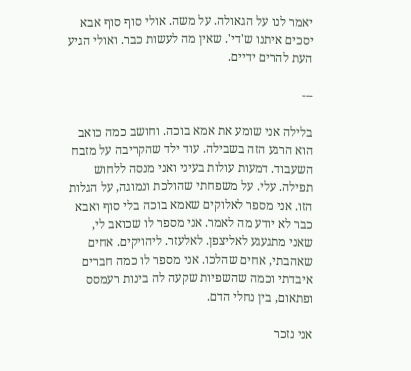יאמר לנו על הגאולה. על משה. אולי סוף סוף אבא יסכים איתנו ש'די'. שאין מה לעשות כבר. ואולי הגיע העת להרים ידיים.

---

בלילה אני שומע את אמא בוכה. וחושב כמה כואב הוא הרגע הזה בשבילה. עוד ילד שהקריבה על מזבח השעבוד. דמעות עולות בעיני ואני מנסה ללחוש תפילה. עלי. על משפחתי שהולכת ונמוגה, על הגלות הזו. אני מספר לאלוקים שאמא בוכה בלי סוף ואבא כבר לא יודע מה לאמר. אני מספר לו שכואב לי, שאני מתגעגע לאליצפן. לאלעזר. ליהויקים. אחים שאהבתי, אחים שהלכו. אני מספר לו כמה חברים איבדתי וכמה שהשפיות שקעה לה בינות רעמסס ופתאום, בין נחלי הדם.

אני נזכר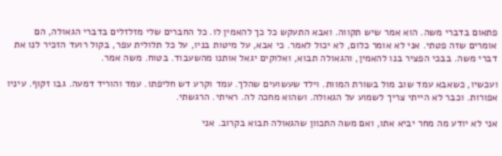פתאום בדברי משה. הוא אמר שיש תקווה. ואבא התעקש כל כך להאמין לו. כל החברים שלי מזלזלים בדברי הגאולה, הם אומרים שזה פטתי. אני לא אומר כלום, לא יכול לאמר. כי אבא, על מיטות בניו, על כל תלולית עפר, בקול רועד הזכיר לנו את דברי משה. בבכי הפציר בנו להאמין, והגאולה תבוא, ואלוקים יגאל אותנו מהשעבוד. בטוח. משה אמר.

ועכשיו, כשאבא עמד שוב מול בשורת המוות. וילד שעשועים שהלך. עמד וקרע דש חליפתו. עמד והוריד דמעה. גבו זקוף. עיניו אפורות. וכבר לא הייתי צריך לשמוע על הגאולה. ושהוא מחכה לה. ראיתי. הרגשתי.

אני לא יודע מה מחר יביא אתו, ואם משה התכוון שהגאולה תבוא בקרוב. אני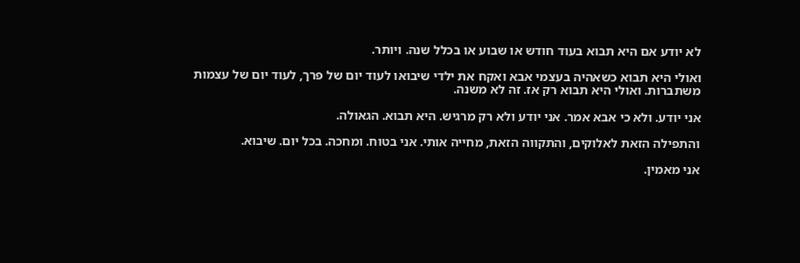לא יודע אם היא תבוא בעוד חודש או שבוע או בכלל שנה. ויותר.

ואולי היא תבוא כשאהיה בעצמי אבא ואקח את ילדי שיבואו לעוד יום של פרך, לעוד יום של עצמות משתברות. ואולי היא תבוא רק אז. זה לא משנה.

אני יודע. ולא כי אבא אמר. אני יודע ולא רק מרגיש. היא תבוא. הגאולה.

והתפילה הזאת לאלוקים, והתקווה הזאת, מחייה אותי. אני בטוח. ומחכה. בכל יום. שיבוא.

אני מאמין.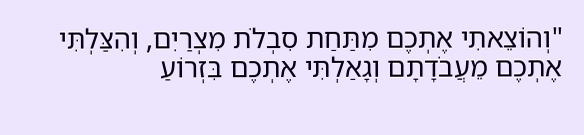"וְהוֹצֵאתִי אֶתְכֶם מִתַּחַת סִבְלֹת מִצְרַיִם, וְהִצַּלְתִּי אֶתְכֶם מֵעֲבֹדָתָם וְגָאַלְתִּי אֶתְכֶם בִּזְרוֹעַ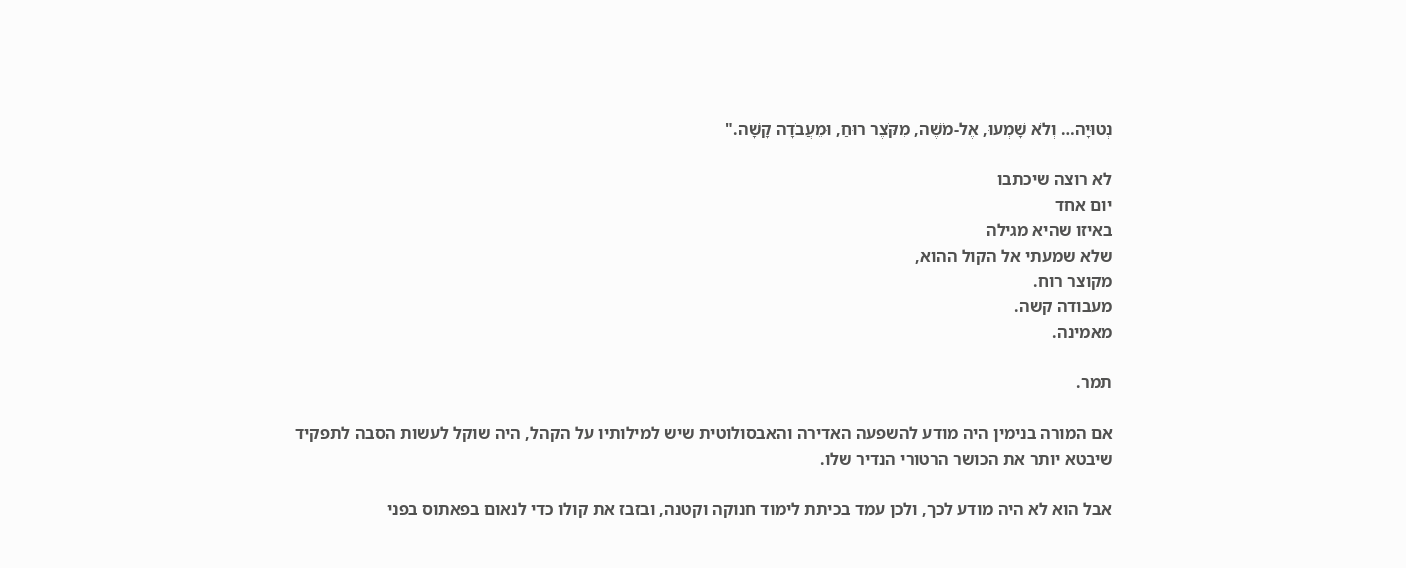נְטוּיָה… וְלֹא שָׁמְעוּ, אֶל-מֹשֶׁה, מִקֹּצֶר רוּחַ, וּמֵעֲבֹדָה קָשָׁה."

לא רוצה שיכתבו
יום אחד
באיזו שהיא מגילה
שלא שמעתי אל הקול ההוא,
מקוצר רוח.
מעבודה קשה.
מאמינה.

תמר.

אם המורה בנימין היה מודע להשפעה האדירה והאבסולוטית שיש למילותיו על הקהל, היה שוקל לעשות הסבה לתפקיד שיבטא יותר את הכושר הרטורי הנדיר שלו.

אבל הוא לא היה מודע לכך, ולכן עמד בכיתת לימוד חנוקה וקטנה, ובזבז את קולו כדי לנאום בפאתוס בפני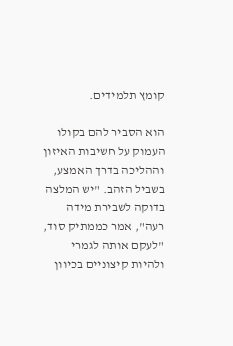קומץ תלמידים.

הוא הסביר להם בקולו העמוק על חשיבות האיזון וההליכה בדרך האמצע, בשביל הזהב. "יש המלצה בדוקה לשבירת מידה רעה", אמר כממתיק סוד, "לעקם אותה לגמרי ולהיות קיצוניים בכיוון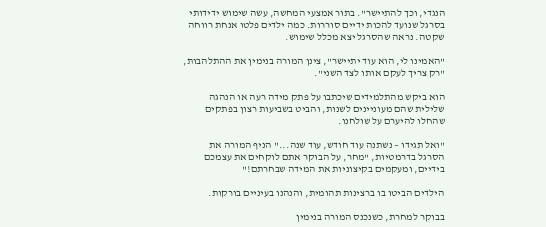הנגדי, וכך להתיישר". בתור אמצעי המחשה, עשה שימוש ידידותי בסרגל שנועד להכות ידיים סוררות. כמה ילדים פלטו אנחת רווחה שקטה. נראה שהסרגל יצא מכלל שימוש.

"האמינו לי, הוא עוד יתיישר", צינן המורה בנימין את ההתלהבות, "רק צריך לעקם אותו לצד השני".

הוא ביקש מהתלמידים שיכתבו על פתק מידה רעה או הנהגה שלילית שהם מעוניינים לשנות, והביט בשביעות רצון בפתקים שהחלו להיערם על שולחנו.

"ואל תגידו – נשתנה עוד חודש, עוד שנה..." הניף המורה את הסרגל בדרמטיות, "מחר, על הבוקר אתם לוקחים את עצמכם בידיים, ומעקמים בקיצוניות את המידה שבחרתם!"

הילדים הביטו בו ברצינות תהומית, והנהנו בעיניים בורקות.

בבוקר למחרת, כשנכנס המורה בנימין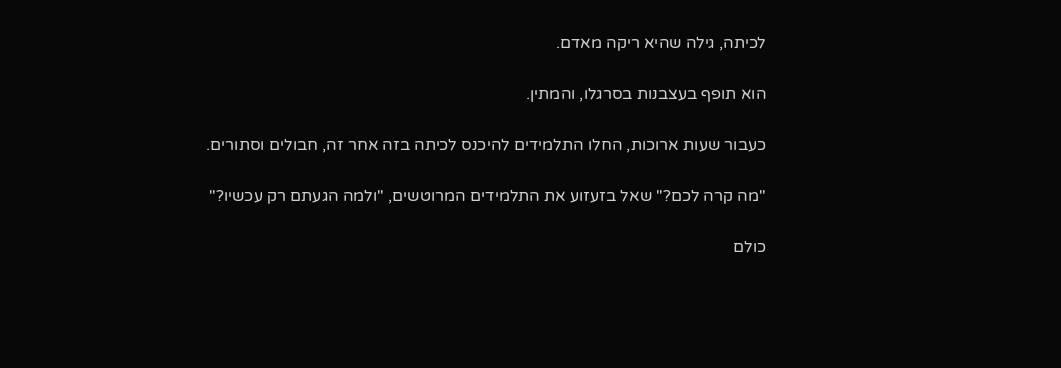לכיתה, גילה שהיא ריקה מאדם.

הוא תופף בעצבנות בסרגלו, והמתין.

כעבור שעות ארוכות, החלו התלמידים להיכנס לכיתה בזה אחר זה, חבולים וסתורים.

"מה קרה לכם?" שאל בזעזוע את התלמידים המרוטשים, "ולמה הגעתם רק עכשיו?"

כולם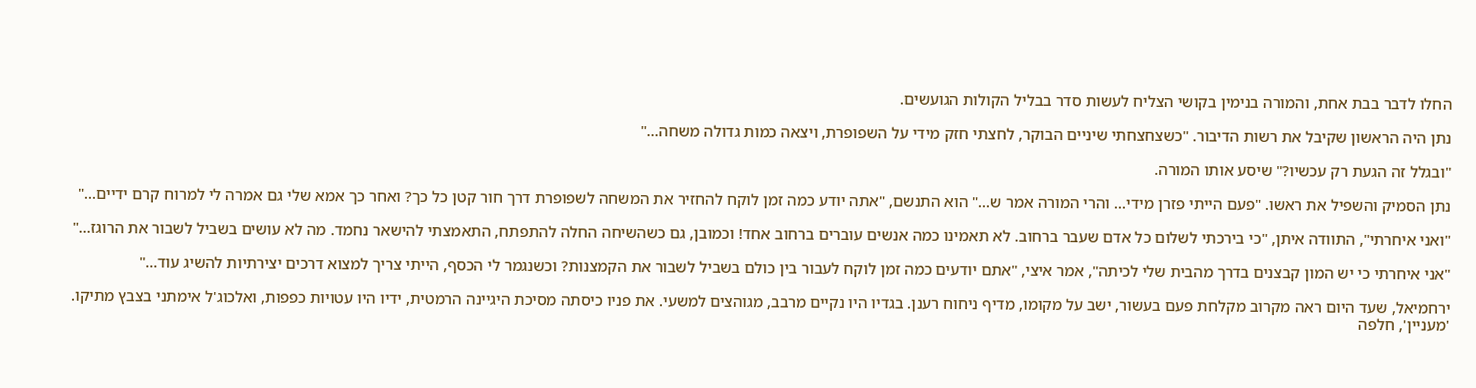החלו לדבר בבת אחת, והמורה בנימין בקושי הצליח לעשות סדר בבליל הקולות הגועשים.

נתן היה הראשון שקיבל את רשות הדיבור. "כשצחצחתי שיניים הבוקר, לחצתי חזק מידי על השפופרת, ויצאה כמות גדולה משחה..."

"ובגלל זה הגעת רק עכשיו?" שיסע אותו המורה.

נתן הסמיק והשפיל את ראשו. "פעם הייתי פזרן מידי... והרי המורה אמר ש..." הוא התנשם, "אתה יודע כמה זמן לוקח להחזיר את המשחה לשפופרת דרך חור קטן כל כך? ואחר כך אמא שלי גם אמרה לי למרוח קרם ידיים..."

"ואני איחרתי", התוודה איתן, "כי בירכתי לשלום כל אדם שעבר ברחוב. לא תאמינו כמה אנשים עוברים ברחוב אחד! וכמובן, גם כשהשיחה החלה להתפתח, התאמצתי להישאר נחמד. מה לא עושים בשביל לשבור את הרוגז..."

"אני איחרתי כי יש המון קבצנים בדרך מהבית שלי לכיתה", אמר איצי, "אתם יודעים כמה זמן לוקח לעבור בין כולם בשביל לשבור את הקמצנות? וכשנגמר לי הכסף, הייתי צריך למצוא דרכים יצירתיות להשיג עוד..."

ירחמיאל, שעד היום ראה מקרוב מקלחת פעם בעשור, ישב על מקומו, מדיף ניחוח רענן. בגדיו היו נקיים מרבב, מגוהצים למשעי. את פניו כיסתה מסיכת היגיינה הרמטית, ידיו היו עטויות כפפות, ואלכוג'ל אימתני בצבץ מתיקו. 'מעניין', חלפה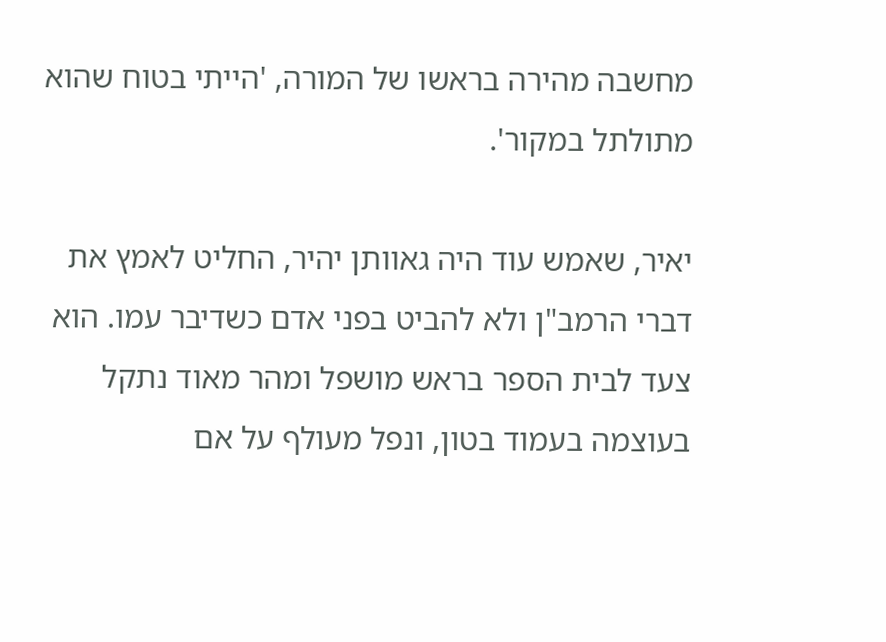מחשבה מהירה בראשו של המורה, 'הייתי בטוח שהוא מתולתל במקור'.

יאיר, שאמש עוד היה גאוותן יהיר, החליט לאמץ את דברי הרמב"ן ולא להביט בפני אדם כשדיבר עמו. הוא צעד לבית הספר בראש מושפל ומהר מאוד נתקל בעוצמה בעמוד בטון, ונפל מעולף על אם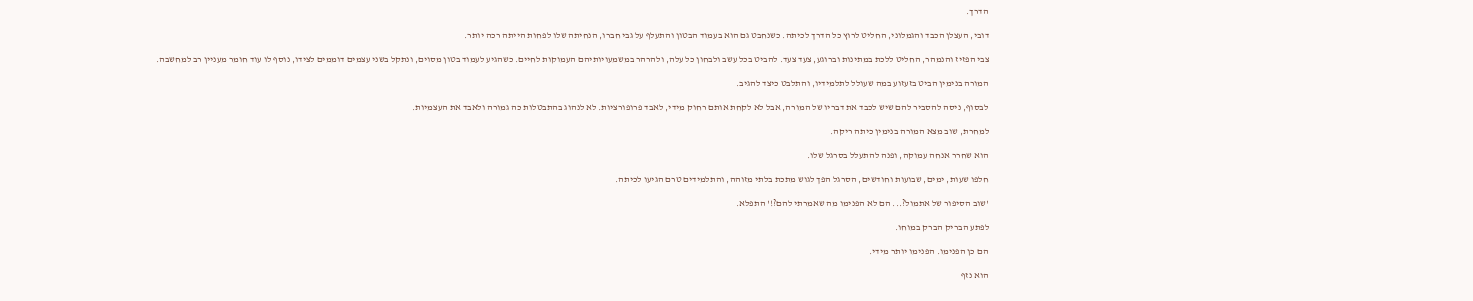הדרך.

דובי, העצלן הכבד והגמלוני, החליט לרוץ כל הדרך לכיתה. כשנחבט גם הוא בעמוד הבטון והתעלף על גבי חברו, הנחיתה שלו לפחות הייתה רכה יותר.

צבי הפזיז והנמהר, החליט ללכת במתינות וברוגע, צעד צעד. להביט בכל עשב ולבחון כל עלה, ולהרהר במשמעויותיהם העמוקות לחיים. כשהגיע לעמוד בטון מסוים, ונתקל בשני עצמים דוממים לצידו, נוסף לו עוד חומר מעניין רב למחשבה.

המורה בנימין הביט בזעזוע במה שעולל לתלמידיו, והתלבט כיצד להגיב.

לבסוף, ניסה להסביר להם שיש לכבד את דבריו של המורה, אבל לא לקחת אותם רחוק מידי, לאבד פרופורציות. לא לנהוג בהתבטלות כה גמורה ולאבד את העצמיות.

למחרת, שוב מצא המורה בנימין כיתה ריקה.

הוא שחרר אנחה עמוקה, ופנה להתעלל בסרגל שלו.

חלפו שעות, ימים, שבועות וחודשים, הסרגל הפך לגוש מתכת בלתי מזוהה, והתלמידים טרם הגיעו לכיתה.

'שוב הסיפור של אתמול?... הם לא הפנימו מה שאמרתי להם?!' התפלא.

לפתע הבריק הברק במוחו.

הם כן הפנימו. הפנימו יותר מידי.

הוא נזף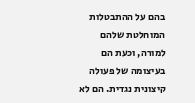בהם על ההתבטלות המוחלטת שלהם למורה, וכעת הם בעיצומה של פעולה קיצונית נגדית. הם לא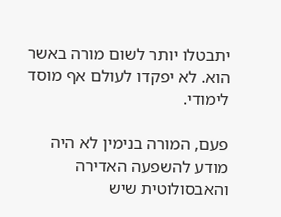יתבטלו יותר לשום מורה באשר הוא. לא יפקדו לעולם אף מוסד לימודי.

פעם, המורה בנימין לא היה מודע להשפעה האדירה והאבסולוטית שיש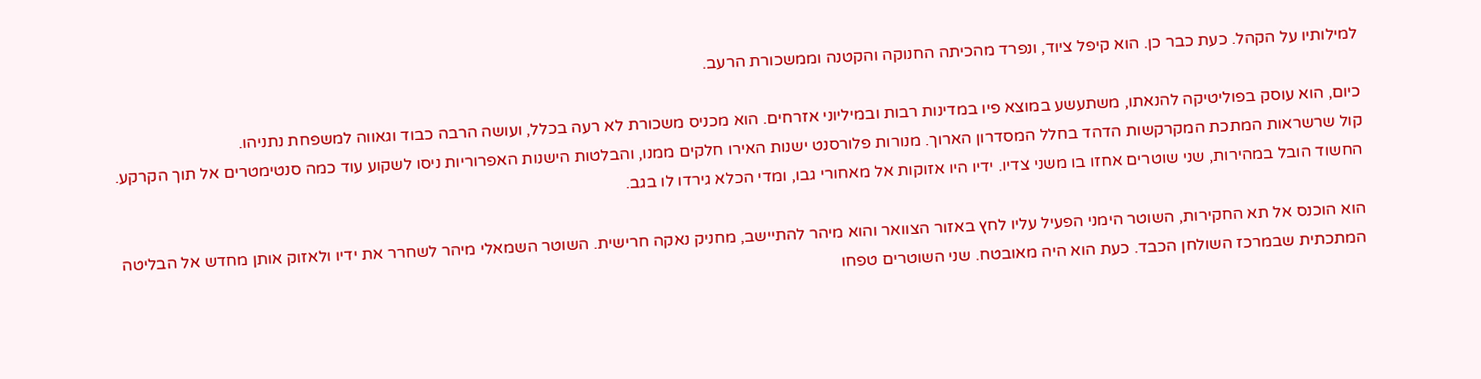למילותיו על הקהל. כעת כבר כן. הוא קיפל ציוד, ונפרד מהכיתה החנוקה והקטנה וממשכורת הרעב.

כיום, הוא עוסק בפוליטיקה להנאתו, משתעשע במוצא פיו במדינות רבות ובמיליוני אזרחים. הוא מכניס משכורת לא רעה בכלל, ועושה הרבה כבוד וגאווה למשפחת נתניהו.
קול שרשראות המתכת המקרקשות הדהד בחלל המסדרון הארוך. מנורות פלורסנט ישנות האירו חלקים ממנו, והבלטות הישנות האפרוריות ניסו לשקוע עוד כמה סנטימטרים אל תוך הקרקע. החשוד הובל במהירות, שני שוטרים אחזו בו משני צדיו. ידיו היו אזוקות אל מאחורי גבו, ומדי הכלא גירדו לו בגב.

הוא הוכנס אל תא החקירות, השוטר הימני הפעיל עליו לחץ באזור הצוואר והוא מיהר להתיישב, מחניק נאקה חרישית. השוטר השמאלי מיהר לשחרר את ידיו ולאזוק אותן מחדש אל הבליטה המתכתית שבמרכז השולחן הכבד. כעת הוא היה מאובטח. שני השוטרים טפחו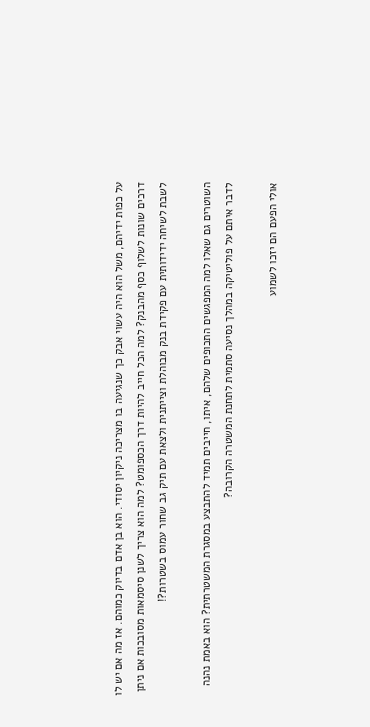על כפות ידיהם, משל הוא היה עשוי אבק כך שנגיעה בו מצריכה ניקיון יסודי. הוא בן אדם בדיוק כמוהם. אז מה אם יש לו דרכים שונות לשלוף כסף מהבנק? למה הכל חייב להיות דרך הכספומט? למה הוא צריך לשנן סיסמאות מסובכות אם ניתן לשבת לשיחה ידידותית עם פקידת בנק מבוהלת וצייתנית ולצאת עם תיק גב שחור עמוס בשטרות?!

השוטרים גם שאלו למה המפגשים התכופים שלהם, איתו, חייבים תמיד להתבצע במסגרת המשטרתית? הוא באמת נהנה לדבר איתם על פוליטיקה במהלך נסיעה סתמית לתחנת המשטרה הקרובה?

אולי הפעם הם יזכו לשמוע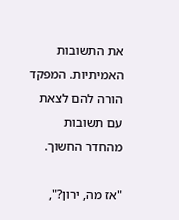את התשובות האמיתיות. המפקד הורה להם לצאת עם תשובות מהחדר החשוך.

"אז מה, ירון?",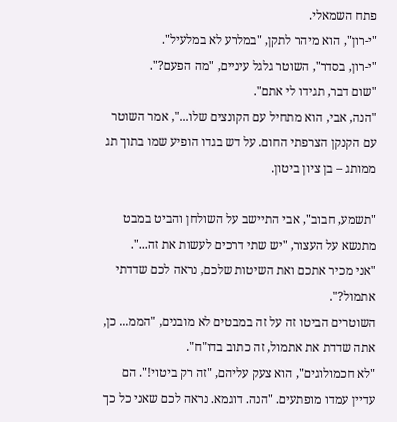פתח השמאלי.
"י-רון", הוא מיהר לתקן, "במלרע לא במלעיל".
"י-רון, בסדר", השוטר גלגל עיניים, "מה הפעם?".
"שום דבר, תגידו לי אתם".
"הנה, אבי, הוא מתחיל עם הקונצים שלו...", אמר השוטר עם הקנקן הצרפתי החום. על דש בגדו הופיע שמו בתוך תג ממותג – בן ציון ביטון.

"תשמע, חבוב", אבי התיישב על השולחן והביט במבט מתנשא על העצור, "יש שתי דרכים לעשות את זה...".
"אני מכיר אתכם ואת השיטות שלכם, נראה לכם שדדתי אתמול?".
השוטרים הביטו זה על זה במבטים לא מובנים, "הממ... כן, אתה שדדת את אתמול, זה כתוב בדו"ח".
"לא חכמולוגים", הוא צעק עליהם, "זה רק ביטוי!". הם עדיין עמדו מופתעים. "הנה. דוגמא. נראה לכם שאני כל כך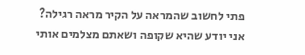פתי לחשוב שהמראה על הקיר מראה רגילה? אני יודע שהיא שקופה ושאתם מצלמים אותי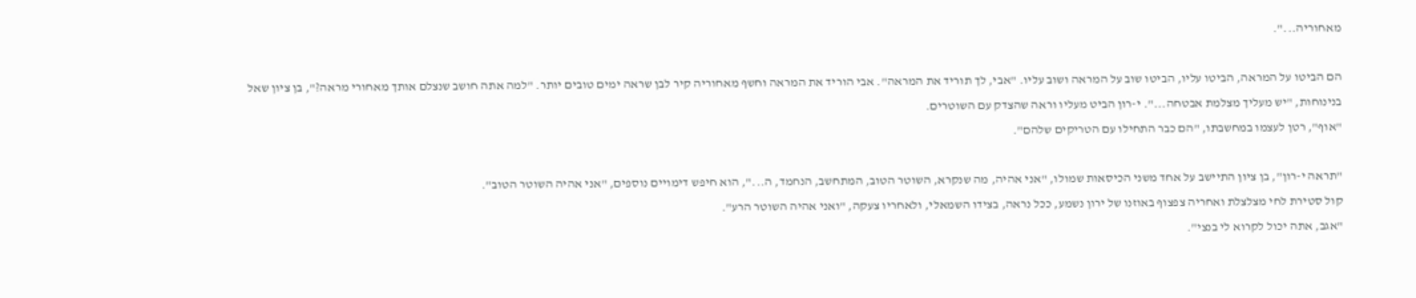מאחוריה...".

הם הביטו על המראה, הביטו עליו, הביטו שוב על המראה ושוב עליו. "אבי, לך תוריד את המראה". אבי הוריד את המראה וחשף מאחוריה קיר לבן שראה ימים טובים יותר. "למה אתה חושב שנצלם אותך מאחורי מראה?", בן ציון שאל בנינוחות, "יש מעליך מצלמת אבטחה...". י-רון הביט מעליו וראה שהצדק עם השוטרים.
"אוף", רטן לעצמו במחשבתו, "הם כבר התחילו עם הטריקים שלהם".

"תראה י-רון", בן ציון התיישב על אחד משני הכיסאות שמולו, "אני אהיה, מה שנקרא, השוטר הטוב, המתחשב, הנחמד, ה...", הוא חיפש דימויים נוספים, "אני אהיה השוטר הטוב".
קול סטירת לחי מצלצלת ואחריה צפצוף באוזנו של ירון נשמע, ככל נראה, בצידו השמאלי, ולאחריו צעקה, "ואני אהיה השוטר הרע".
"אגב, אתה יכול לקרוא לי בנצי".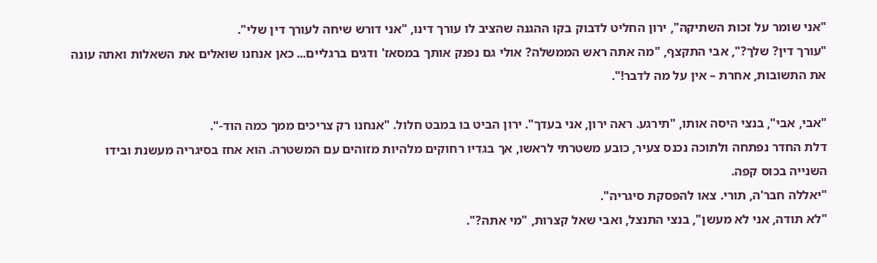"אני שומר על זכות השתיקה", ירון החליט לדבוק בקו ההגנה שהציב לו עורך דינו, "אני דורש שיחה לעורך דין שלי".
"עורך דין? שלך?", אבי התקצף, "מה אתה ראש הממשלה? אולי גם נפנק אותך במסאז' ודגים ברגליים... כאן אנחנו שואלים את השאלות ואתה עונה את התשובות, אחרת – אין על מה לדבר!".

"אבי, אבי", בנצי היסה אותו, "תירגע. ראה ירון, אני בעדך". ירון הביט בו במבט חלול. "אנחנו רק צריכים ממך כמה הוד-".
דלת החדר נפתחה ולתוכה נכנס צעיר, כובע משטרתי לראשו, אך בגדיו רחוקים מלהיות מזוהים עם המשטרה. הוא אחז בסיגריה מעשנת ובידו השנייה בכוס קפה.
"יאללה חבר'ה, תורי. צאו להפסקת סיגריה".
"לא תודה, אני לא מעשן", בנצי התנצל, ואבי שאל קצרות, "מי אתה?".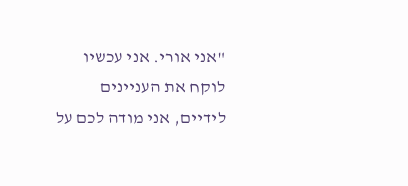"אני אורי. אני עכשיו לוקח את העניינים לידיים, אני מודה לכם על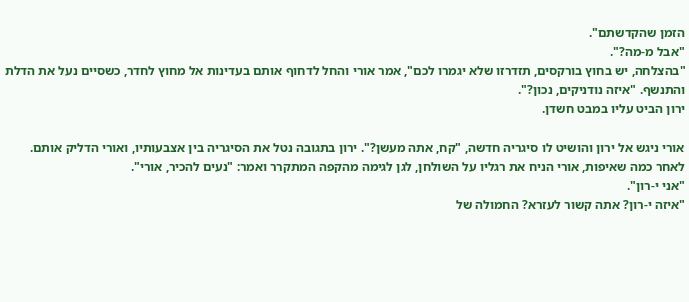הזמן שהקדשתם".
"אבל מ-מה?".
"בהצלחה, יש בחוץ בורקסים, תזדרזו שלא יגמרו לכם", אמר אורי והחל לדחוף אותם בעדינות אל מחוץ לחדר, כשסיים נעל את הדלת והתנשף. "איזה נודניקים, נכון?".
ירון הביט עליו במבט חשדן.

אורי ניגש אל ירון והושיט לו סיגריה חדשה, "קח, אתה מעשן?". ירון בתגובה נטל את הסיגריה בין אצבעותיו, ואורי הדליק אותם. לאחר כמה שאיפות, אורי הניח את רגליו על השולחן, לגן לגימה מהקפה המתקרר ואמר: "נעים להכיר, אורי".
"אני י-רון".
"איזה י-רון? אתה קשור לעזרא? החמולה של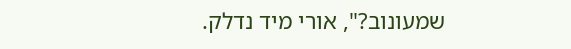שמעונוב?", אורי מיד נדלק.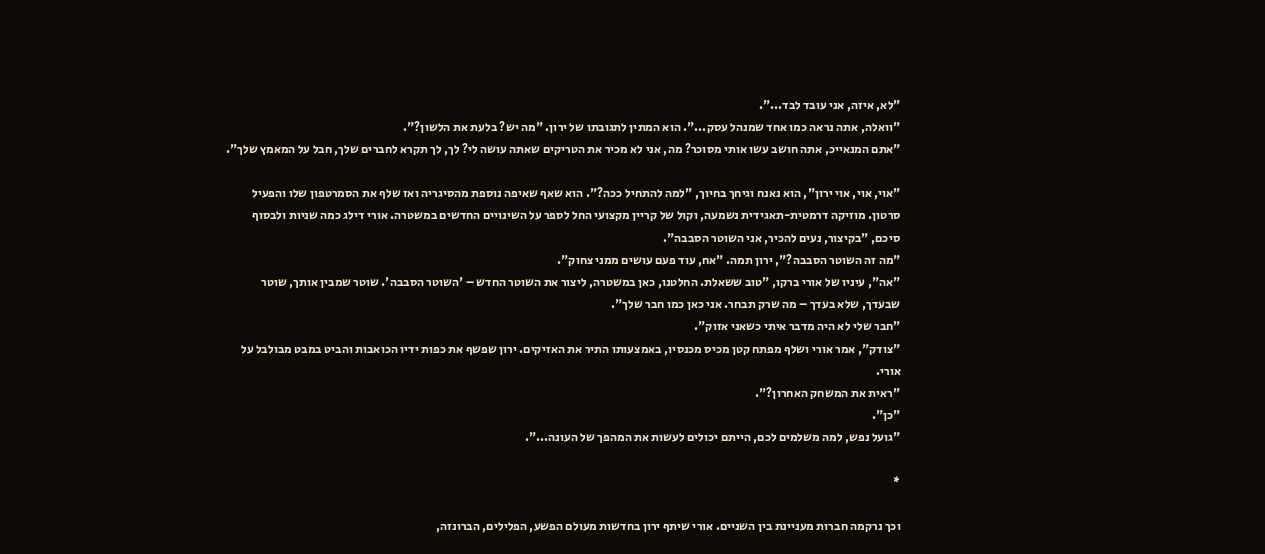"לא, איזה, אני עובד לבד...".
"וואלה, אתה נראה כמו אחד שמנהל עסק...". הוא המתין לתגובתו של ירון. "מה יש? בלעת את הלשון?".
"אתם המנאייכ, אתה חושב עשו אותי מסוכר? מה, אני לא מכיר את הטריקים שאתה עושה לי? לך, לך תקרא לחברים שלך, חבל על המאמץ שלך".

"אוי, אוי, אוי ירון", הוא נאנח וגיחך בחיוך, "למה להתחיל ככה?". הוא שאף שאיפה נוספת מהסיגריה ואז שלף את הסמרטפון שלו והפעיל סרטון. מוזיקה דרמטית-תאגידית נשמעה, וקול של קריין מקצועי החל לספר על השינויים החדשים במשטרה. אורי דילג כמה שניות ולבסוף סיכם, "בקיצור, נעים להכיר, אני השוטר הסבבה".
"מה זה השוטר הסבבה?", ירון תמה. "אח, עוד פעם עושים ממני צחוק".
"אה", עיניו של אורי ברקו, "טוב ששאלת. החלטנו, כאן במשטרה, ליצור את השוטר החדש – 'השוטר הסבבה'. שוטר שמבין אותך, שוטר שבעדך, שלא בעדך – מה שרק תבחר. אני כאן כמו חבר שלך".
"חבר שלי לא היה מדבר איתי כשאני אזוק".
"צודק", אמר אורי ושלף מפתח קטן מכיס מכנסיו, באמצעותו התיר את האזיקים. ירון שפשף את כפות ידיו הכואבות והביט במבט מבולבל על אורי.
"ראית את המשחק האחרון?".
"כן".
"גועל נפש, למה משלמים לכם, הייתם יכולים לעשות את המהפך של העונה...".

*

וכך נרקמה חברות מעניינת בין השניים. אורי שיתף ירון בחדשות מעולם הפשע, הפלילים, הברונזה,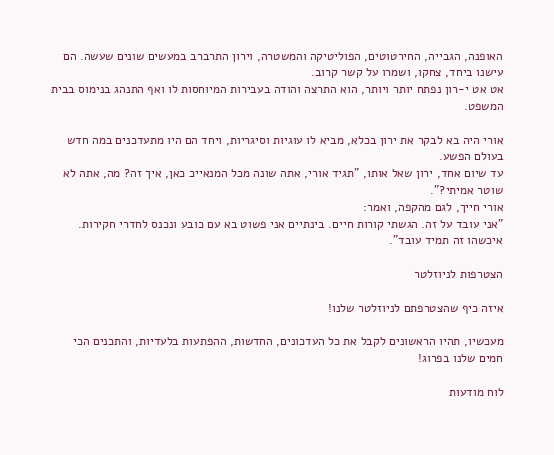האופנה, הגבייה, החירטוטים, הפוליטיקה והמשטרה, וירון התרברב במעשים שונים שעשה. הם עישנו ביחד, צחקו, ושמרו על קשר קרוב.
אט אט י-רון נפתח יותר ויותר, הוא התרצה והודה בעבירות המיוחסות לו ואף התנהג בנימוס בבית המשפט.

אורי היה בא לבקר את ירון בכלא, מביא לו עוגיות וסיגריות, ויחד הם היו מתעדכנים במה חדש בעולם הפשע.
עד שיום אחד, ירון שאל אותו, "תגיד אורי, אתה שונה מכל המנאייכ כאן, איך זה? מה, אתה לא שוטר אמיתי?".
אורי חייך, לגם מהקפה, ואמר:
"אני עובד על זה. הגשתי קורות חיים. בינתיים אני פשוט בא עם כובע ונכנס לחדרי חקירות. איכשהו זה תמיד עובד".

הצטרפות לניוזלטר

איזה כיף שהצטרפתם לניוזלטר שלנו!

מעכשיו, תהיו הראשונים לקבל את כל העדכונים, החדשות, ההפתעות בלעדיות, והתכנים הכי חמים שלנו בפרוג!

לוח מודעות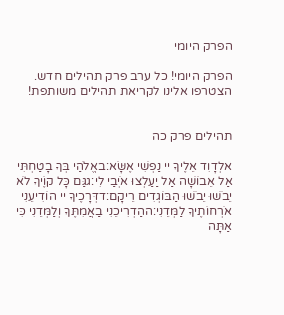הפרק היומי

הפרק היומי! כל ערב פרק תהילים חדש. הצטרפו אלינו לקריאת תהילים משותפת!


תהילים פרק כה

אלְדָוִד אֵלֶיךָ יי נַפְשִׁי אֶשָּׂא:באֱלֹהַי בְּךָ בָטַחְתִּי אַל אֵבוֹשָׁה אַל יַעַלְצוּ אֹיְבַי לִי:גגַּם כָּל קוֶֹיךָ לֹא יֵבֹשׁוּ יֵבֹשׁוּ הַבּוֹגְדִים רֵיקָם:דדְּרָכֶיךָ יי הוֹדִיעֵנִי אֹרְחוֹתֶיךָ לַמְּדֵנִי:ההַדְרִיכֵנִי בַאֲמִתֶּךָ וְלַמְּדֵנִי כִּי אַתָּה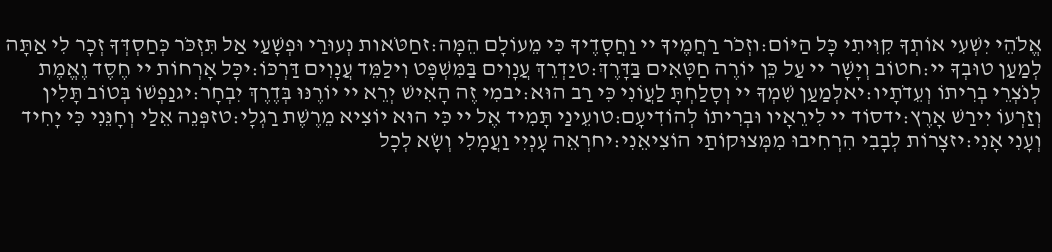אֱלֹהֵי יִשְׁעִי אוֹתְךָ קִוִּיתִי כָּל הַיּוֹם:וזְכֹר רַחֲמֶיךָ יי וַחֲסָדֶיךָ כִּי מֵעוֹלָם הֵמָּה:זחַטֹּאות נְעוּרַי וּפְשָׁעַי אַל תִּזְכֹּר כְּחַסְדְּךָ זְכָר לִי אַתָּה לְמַעַן טוּבְךָ יי:חטוֹב וְיָשָׁר יי עַל כֵּן יוֹרֶה חַטָּאִים בַּדָּרֶךְ:טיַדְרֵךְ עֲנָוִים בַּמִּשְׁפָּט וִילַמֵּד עֲנָוִים דַּרְכּוֹ:יכָּל אָרְחוֹת יי חֶסֶד וֶאֱמֶת לְנֹצְרֵי בְרִיתוֹ וְעֵדֹתָיו:יאלְמַעַן שִׁמְךָ יי וְסָלַחְתָּ לַעֲוֹנִי כִּי רַב הוּא:יבמִי זֶה הָאִישׁ יְרֵא יי יוֹרֶנּוּ בְּדֶרֶךְ יִבְחָר:יגנַפְשׁוֹ בְּטוֹב תָּלִין וְזַרְעוֹ יִירַשׁ אָרֶץ:ידסוֹד יי לִירֵאָיו וּבְרִיתוֹ לְהוֹדִיעָם:טועֵינַי תָּמִיד אֶל יי כִּי הוּא יוֹצִיא מֵרֶשֶׁת רַגְלָי:טזפְּנֵה אֵלַי וְחָנֵּנִי כִּי יָחִיד וְעָנִי אָנִי:יזצָרוֹת לְבָבִי הִרְחִיבוּ מִמְּצוּקוֹתַי הוֹצִיאֵנִי:יחרְאֵה עָנְיִי וַעֲמָלִי וְשָׂא לְכָל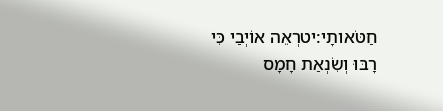חַטֹּאותָי:יטרְאֵה אוֹיְבַי כִּי רָבּוּ וְשִׂנְאַת חָמָס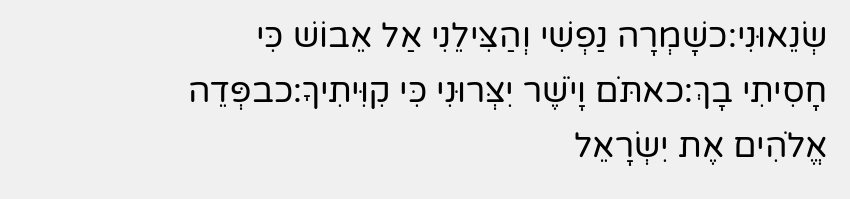שְׂנֵאוּנִי:כשָׁמְרָה נַפְשִׁי וְהַצִּילֵנִי אַל אֵבוֹשׁ כִּי חָסִיתִי בָךְ:כאתֹּם וָיֹשֶׁר יִצְּרוּנִי כִּי קִוִּיתִיךָ:כבפְּדֵה אֱלֹהִים אֶת יִשְׂרָאֵל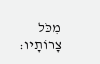מִכֹּל צָרוֹתָיו: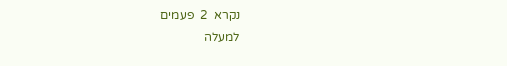נקרא  2  פעמים
למעלה